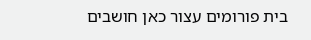בית פורומים עצור כאן חושבים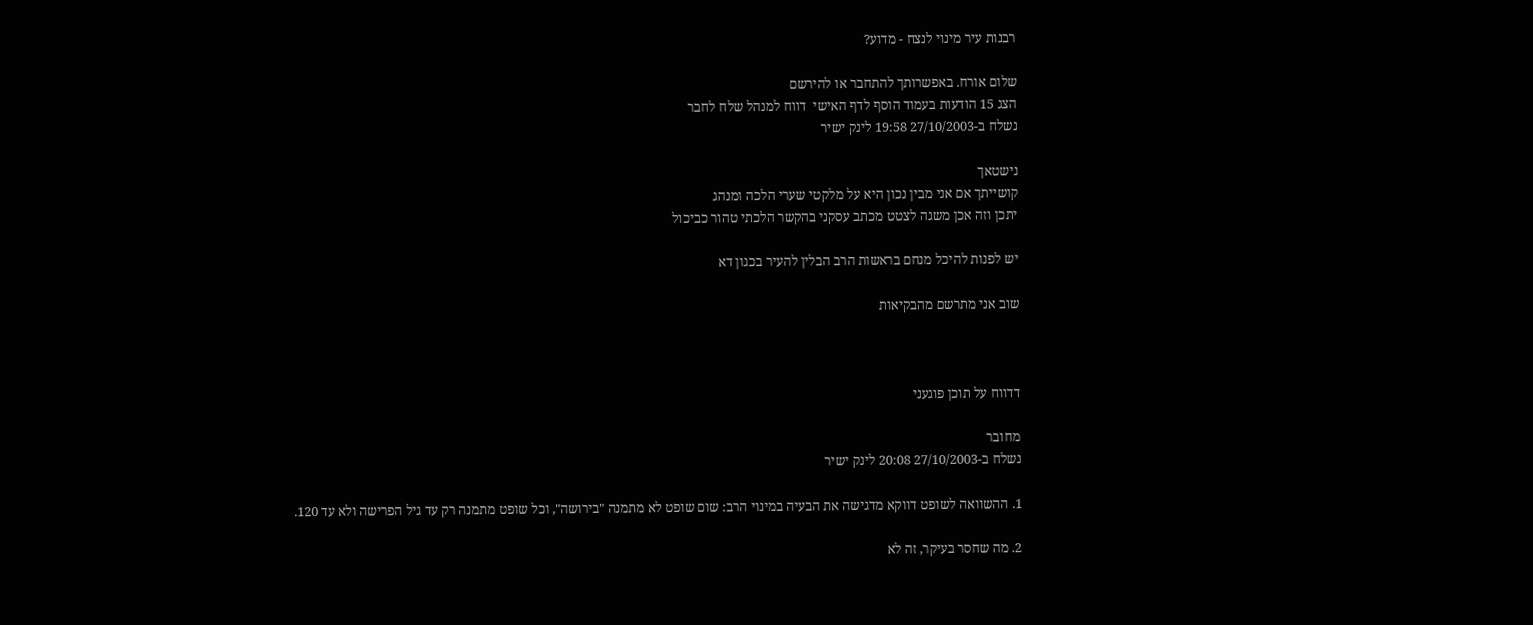רבנות עיר מינוי לנצח - מדוע?

שלום אורח. באפשרותך להתחבר או להירשם
הצג 15 הודעות בעמוד הוסף לדף האישי  דווח למנהל שלח לחבר
נשלח ב-27/10/2003 19:58 לינק ישיר

נישטאך
קושייתך אם אני מבין נכון היא על מלקטי שערי הלכה ומנהג
יתכן וזה אכן משגה לצטט מכתב עסקני בהקשר הלכתי טהור כביכול

יש לפנות להיכל מנחם בראשות הרב הבלין להעיר בכגון דא

שוב אני מתרשם מהבקיאות



דדווח על תוכן פוגעני

מחובר
נשלח ב-27/10/2003 20:08 לינק ישיר

1. ההשוואה לשופט דווקא מדגישה את הבעיה במינוי הרב: שום שופט לא מתמנה "בירושה", וכל שופט מתמנה רק עד גיל הפרישה ולא עד 120.

2. מה שחסר בעיקר, זה לא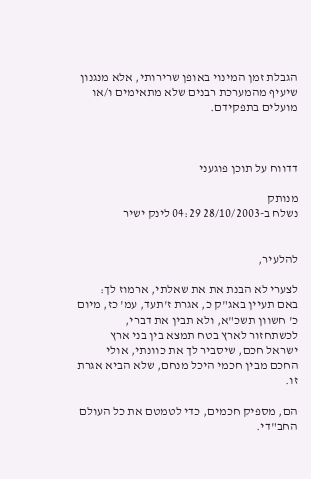הגבלת זמן המינוי באופן שרירותי, אלא מנגנון שיעיף מהמערכת רבנים שלא מתאימים ו/או מועלים בתפקידם.



דדווח על תוכן פוגעני

מנותק
נשלח ב-28/10/2003 04:29 לינק ישיר


להלעיר,

לצערי לא הבנת את את שאלתי, ארמוז לך: באם תעיין באג"ק כ, אגרת ז'תעד, עמ' כז, מיום כ' חשוון תשכ"א, ולא תבין את דברי, לכשתחזור לארץ בטח תמצא בין בני ארץ ישראל חכם, שיסביר לך את כוונתי, אולי החכם מבין חכמי היכל מנחם, שלא הביא אגרת זו.

הם, מספיק חכמים, כדי לטמטם את כל העולם החב"די.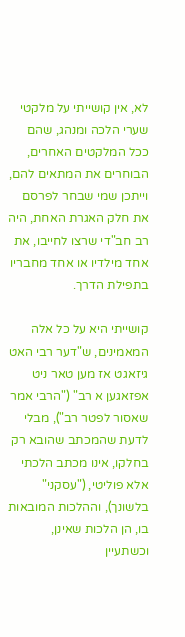לא, אין קושייתי על מלקטי שערי הלכה ומנהג, שהם ככל המלקטים האחרים, הבוחרים את המתאים להם, וייתכן שמי שבחר לפרסם את חלק האגרת האחת, היה רב חב"די שרצו לחייבו, את אחד מילדיו או אחד מחבריו בתפילת הדרך.

קושייתי היא על כל אלה המאמינים, ש"דער רבי האט גיזאגט אז מען טאר ניט אפזאגען א רב" ("הרבי אמר שאסור לפטר רב"), מבלי לדעת שהמכתב שהובא רק בחלקו, אינו מכתב הלכתי אלא פוליטי, ("עסקני" בלשונך), וההלכות המובאות בו, הן הלכות שאינן, וכשתעיין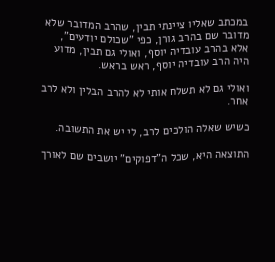במכתב שאליו ציינתי תבין, שהרב המדובר שלא מדובר שם בהרב גורן, כפי "שכולם יודעים", אלא בהרב עובדיה יוסף, ואולי גם תבין, מדוע היה הרב עובדיה יוסף, ראש בראש.

ואולי גם לא תשלח אותי לא להרב הבלין ולא לרב אחר.

כשיש שאלה הולכים לרב, לי יש את התשובה.

התוצאה היא, שכל ה"דפוקים" יושבים שם לאורך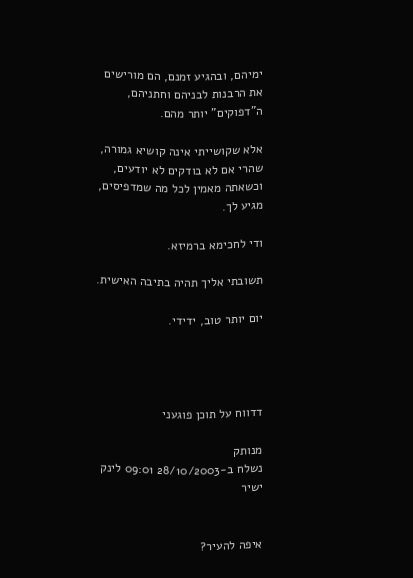ימיהם, ובהגיע זמנם, הם מורישים את הרבנות לבניהם וחתניהם, ה"דפוקים" יותר מהם.

אלא שקושייתי אינה קושיא גמורה, שהרי אם לא בודקים לא יודעים, וכשאתה מאמין לכל מה שמדפיסים, מגיע לך.

ודי לחכימא ברמיזא.

תשובתי אליך תהיה בתיבה האישית.

יום יותר טוב, ידידי.




דדווח על תוכן פוגעני

מנותק
נשלח ב-28/10/2003 09:01 לינק ישיר


איפה להעיר?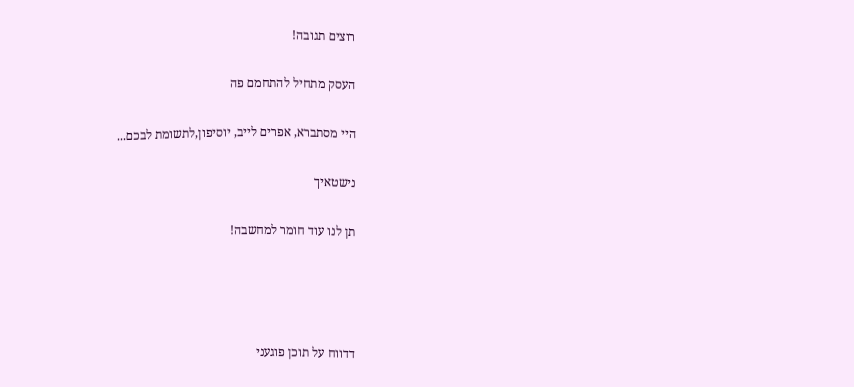רוצים תגובה!

העסק מתחיל להתחמם פה

היי מסתברא, אפרים לייב, יוסיפון,לתשומת לבכם...

נישטאיך

תן לנו עוד חומר למחשבה!




דדווח על תוכן פוגעני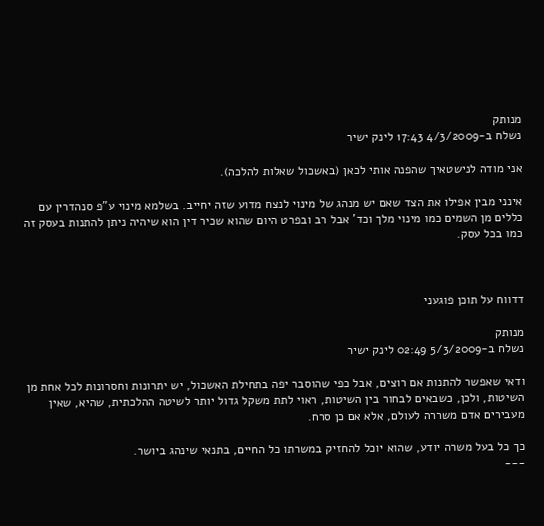מנותק
נשלח ב-4/3/2009 17:43 לינק ישיר

אני מודה לנישטאיך שהפנה אותי לכאן (באשכול שאלות להלכה).

אינני מבין אפילו את הצד שאם יש מנהג של מינוי לנצח מדוע שזה יחייב. בשלמא מינוי ע"פ סנהדרין עם כללים מן השמים כמו מינוי מלך וכד' אבל רב ובפרט היום שהוא שכיר דין הוא שיהיה ניתן להתנות בעסק זה כמו בכל עסק.



דדווח על תוכן פוגעני

מנותק
נשלח ב-5/3/2009 02:49 לינק ישיר

ודאי שאפשר להתנות אם רוצים, אבל כפי שהוסבר יפה בתחילת האשכול, יש יתרונות וחסרונות לכל אחת מן השיטות, ולכן, כשבאים לבחור בין השיטות, ראוי לתת משקל גדול יותר לשיטה ההלכתית, שהיא, שאין מעבירים אדם משררה לעולם, אלא אם כן סרח.

כך כל בעל משרה יודע, שהוא יוכל להחזיק במשרתו כל החיים, בתנאי שינהג ביושר.
---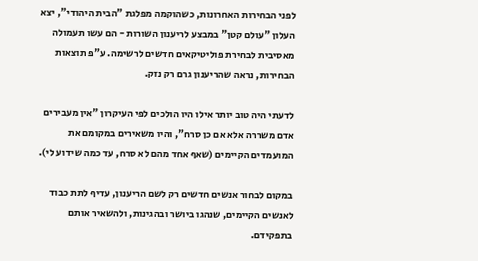לפני הבחירות האחרונות, כשהוקמה מפלגת "הבית היהודי", יצא העלון "עולם קטן" במבצע לריענון השורות - הם עשו תעמולה מאסיבית לבחירת פוליטיקאים חדשים לרשימה. ע"פ תוצאות הבחירות, נראה שהריענון גרם רק נזק.

לדעתי היה טוב יותר אילו היו הולכים לפי העיקרון "אין מעבירים אדם משררה אלא אם כן סרח", והיו משאירים במקומם את המועמדים הקיימים (שאף אחד מהם לא סרח, עד כמה שידוע לי).

במקום לבחור אנשים חדשים רק לשם הריענון, עדיף לתת כבוד לאנשים הקיימים, שנהגו ביושר ובהגינות, ולהשאיר אותם בתפקידם.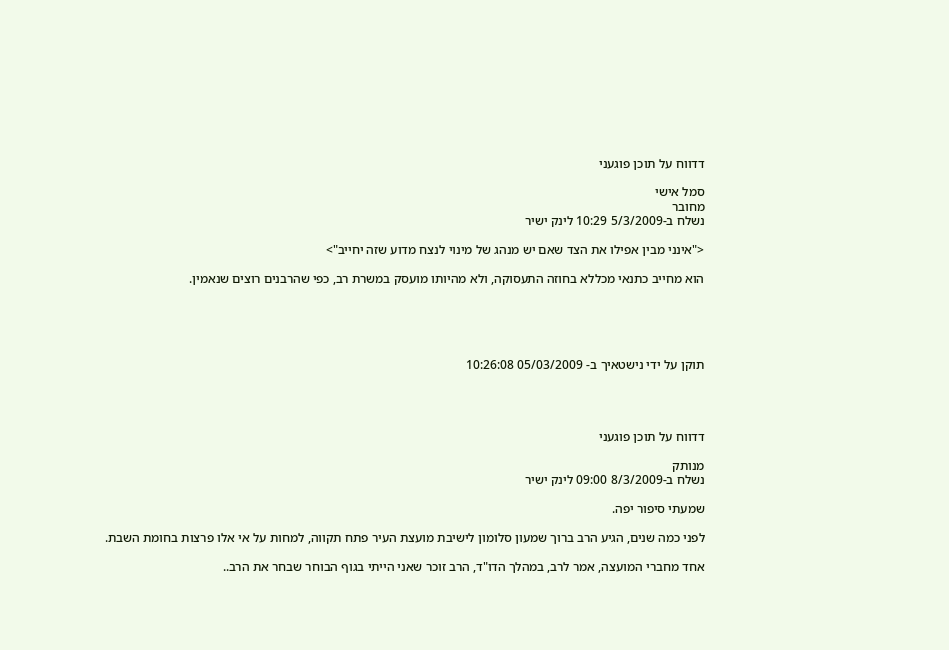דדווח על תוכן פוגעני

סמל אישי
מחובר
נשלח ב-5/3/2009 10:29 לינק ישיר

<"אינני מבין אפילו את הצד שאם יש מנהג של מינוי לנצח מדוע שזה יחייב">

הוא מחייב כתנאי מכללא בחוזה התעסוקה, ולא מהיותו מועסק במשרת רב, כפי שהרבנים רוצים שנאמין.





תוקן על ידי נישטאיך ב- 05/03/2009 10:26:08




דדווח על תוכן פוגעני

מנותק
נשלח ב-8/3/2009 09:00 לינק ישיר

שמעתי סיפור יפה.

לפני כמה שנים, הגיע הרב ברוך שמעון סלומון לישיבת מועצת העיר פתח תקווה, למחות על אי אלו פרצות בחומת השבת.

אחד מחברי המועצה, אמר לרב, במהלך הדו"ד, הרב זוכר שאני הייתי בגוף הבוחר שבחר את הרב..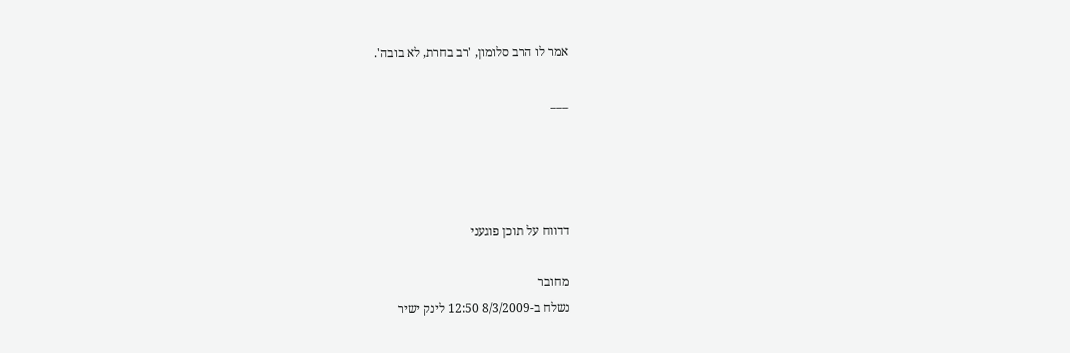אמר לו הרב סלומון, 'רב בחרת, לא בובה'.

___




דדווח על תוכן פוגעני

מחובר
נשלח ב-8/3/2009 12:50 לינק ישיר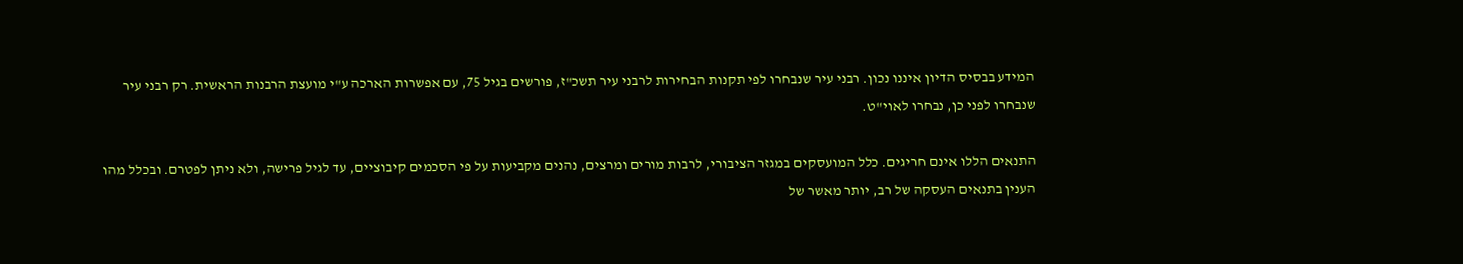המידע בבסיס הדיון איננו נכון. רבני עיר שנבחרו לפי תקנות הבחירות לרבני עיר תשכ"ז, פורשים בגיל 75, עם אפשרות הארכה ע"י מועצת הרבנות הראשית. רק רבני עיר שנבחרו לפני כן, נבחרו לאוי"ט.

התנאים הללו אינם חריגים. כלל המועסקים במגזר הציבורי, לרבות מורים ומרצים, נהנים מקביעות על פי הסכמים קיבוציים, עד לגיל פרישה, ולא ניתן לפטרם. ובכלל מהו הענין בתנאים העסקה של רב, יותר מאשר של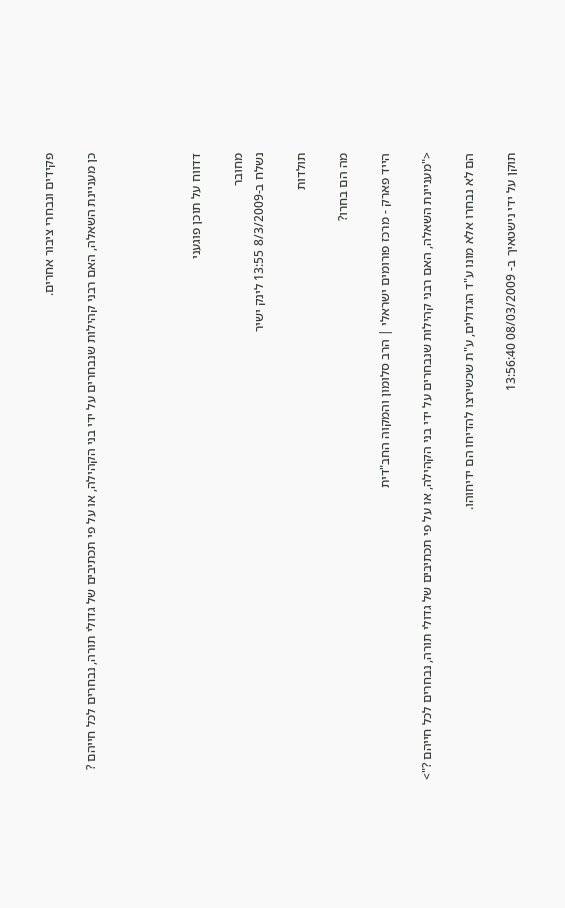פקידים ונבחרי ציבור אחרים.

כן מעניינת השאלה, האם רבני קהילות שנבחרים על ידי בני הקהילה, או על פי תכתיבים של גדולי תורה, נבחרים לכל חייהם ?




דדווח על תוכן פוגעני

מחובר
נשלח ב-8/3/2009 13:55 לינק ישיר

תולדות

מה הם בחרו?

הייד פארק - מרכז פורומים ישראלי | הרב סלומון והמקוה החב"דית

<"מעניינת השאלה, האם רבני קהילות שנבחרים על ידי בני הקהילה, או על פי תכתיבים של גדולי תורה, נבחרים לכל חייהם ?">

הם לא נבחרו אלא מונו ע"ד הגדולים, ע"ת שכשירצו להדיחו הם ידיחוהו.

תוקן על ידי נישטאיך ב- 08/03/2009 13:56:40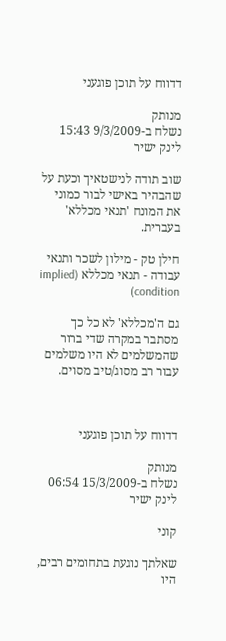דדווח על תוכן פוגעני

מנותק
נשלח ב-9/3/2009 15:43 לינק ישיר

שוב תודה לנישטאיך וכעת על שהבהיר באישי לבור כמוני את המונח 'תנאי מכללא' בעברית.

חילן טק - מילון לשכר ותנאי עבודה - תנאי מכללא (implied condition)

גם ה'מכללא' לא כל כך מסתבר במקרה שדי ברור שהמשלמים לא היו משלמים עבור רב מסוג/טיב מסוים.



דדווח על תוכן פוגעני

מנותק
נשלח ב-15/3/2009 06:54 לינק ישיר

קוני

שאלתך נוגעת בתחומים רבים, היו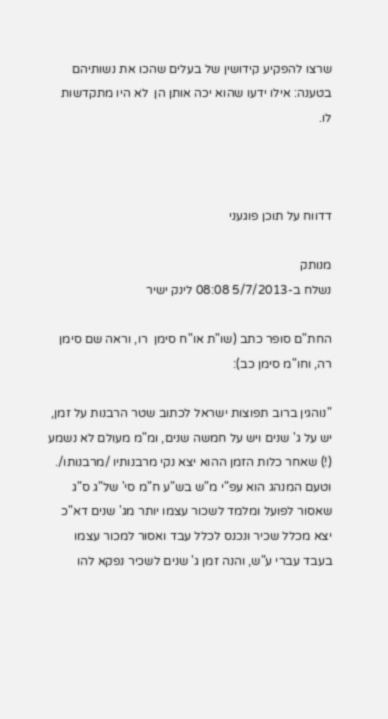שרצו להפקיע קידושין של בעלים שהכו את נשותיהם בטענה: אילו ידעו שהוא יכה אותן הן  לא היו מתקדשות לו.



דדווח על תוכן פוגעני

מנותק
נשלח ב-5/7/2013 08:08 לינק ישיר

החת"ם סופר כתב (שו"ת או"ח סימן  רו, וראה שם סימן רה, וחו"מ סימן כב):

"נוהגין ברוב תפוצות ישראל לכתוב שטר הרבנות על זמן, יש על ג' שנים ויש על חמשה שנים, ומ"מ מעולם לא נשמע (!) שאחר כלות הזמן ההוא יצא נקי מרבנותיו /מרבנותו/. וטעם המנהג הוא עפ"י מ"ש בש"ע ח"מ סי' של"ג ס"ג שאסור לפועל ומלמד לשכור עצמו יותר מג' שנים דא"כ יצא מכלל שכיר ונכנס לכלל עבד ואסור למכור עצמו בעבד עברי ע"ש, והנה זמן ג' שנים לשכיר נפקא להו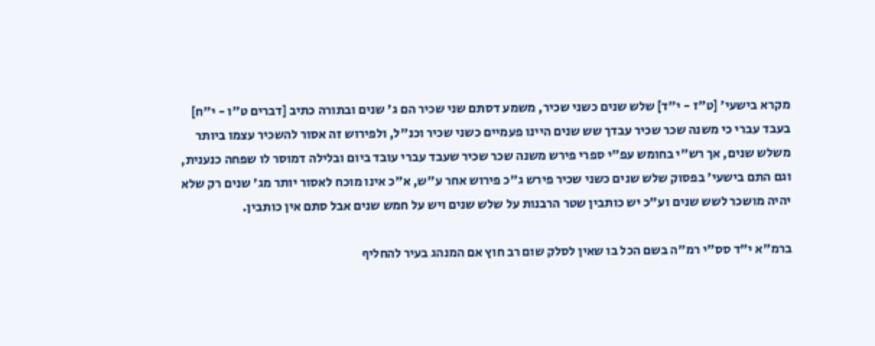מקרא בישעי' [ט"ז - י"ד] שלש שנים כשני שכיר, משמע דסתם שני שכיר הם ג' שנים ובתורה כתיב [דברים ט"ו - י"ח] בעבד עברי כי משנה שכר שכיר עבדך שש שנים היינו פעמיים כשני שכיר וכנ"ל, ולפירוש זה אסור להשכיר עצמו ביותר משלש שנים, אך רש"י בחומש עפ"י ספרי פירש משנה שכר שכיר שעבד עברי עובד ביום ובלילה דמוסר לו שפחה כנענית, וגם התם בישעי' בפסוק שלש שנים כשני שכיר פירש ג"כ פירוש אחר ע"ש, א"כ אינו מוכח לאסור יותר מג' שנים רק שלא יהיה מושכר לשש שנים וע"כ יש כותבין שטר הרבנות על שלש שנים ויש על חמש שנים אבל סתם אין כותבין.

ברמ"א י"ד סס"י רמ"ה בשם הכל בו שאין לסלק שום רב חוץ אם המנהג בעיר להחליף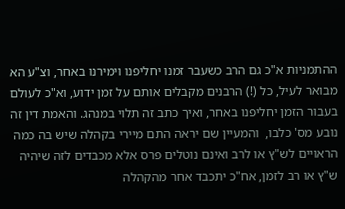ההתמניות א"כ גם הרב כשעבר זמנו יחליפנו וימירנו באחר, וצ"ע הא מבואר לעיל, כל (!) הרבנים מקבלים אותם על זמן ידוע, וא"כ לעולם בעבור הזמן יחליפנו באחר, ואיך כתב זה תלוי במנהג. והאמת דין זה נובע מס' כלבו,  והמעיין שם יראה התם מיירי בקהלה שיש בה כמה הראויים לש"ץ או לרב ואינם נוטלים פרס אלא מכבדים לזה שיהיה ש"ץ או רב לזמן, אח"כ יתכבד אחר מהקהלה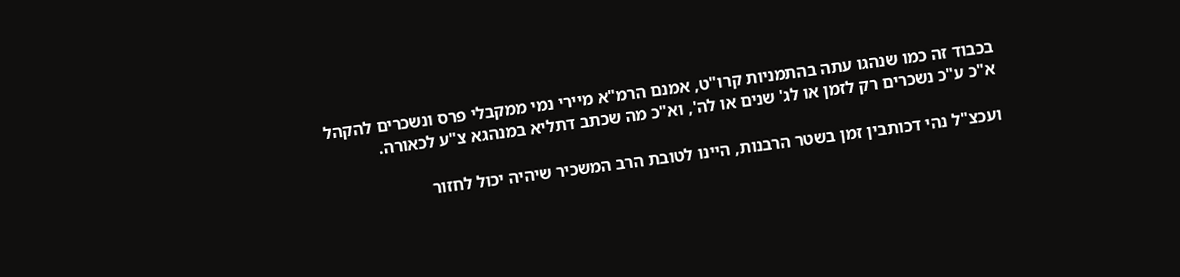בכבוד זה כמו שנהגו עתה בהתמניות קרו"ט, אמנם הרמ"א מיירי נמי ממקבלי פרס ונשכרים להקהל א"כ ע"כ נשכרים רק לזמן או לג' שנים או לה', וא"כ מה שכתב דתליא במנהגא צ"ע לכאורה.

ועכצ"ל נהי דכותבין זמן בשטר הרבנות, היינו לטובת הרב המשכיר שיהיה יכול לחזור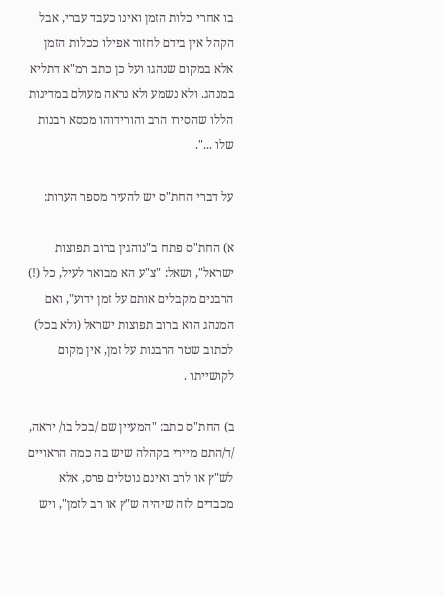בו אחרי כלות הזמן ואינו כעבד עברי, אבל הקהל אין בידם לחזור אפילו ככלות הזמן אלא במקום שנהגו ועל כן כתב רמ"א דתליא במנהג. ולא נשמע ולא נראה מעולם במדינות הללו שהסירו הרב והורידוהו מכסא רבנות שלו ...".

על דברי החת"ס יש להעיר מספר הערות:

א) החת"ס פתח ב"נוהגין ברוב תפוצות ישראל", ושאל: "צ"ע הא מבואר לעיל, כל (!) הרבנים מקבלים אותם על זמן ידוע", ואם המנהג הוא ברוב תפוצות ישראל (ולא בכל) לכתוב שטר הרבנות על זמן, אין מקום לקושייתו .

ב) החת"ס כתב: "המעיין שם /בכל בו/ יראה, /ד/התם מיירי בקהלה שיש בה כמה הראויים לש"ץ או לרב ואינם נוטלים פרס, אלא מכבדים לזה שיהיה ש"ץ או רב לזמן", ויש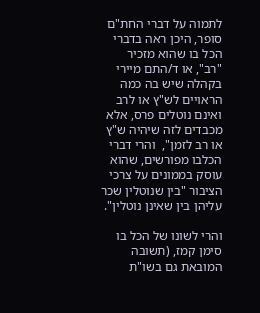לתמוה על דברי החת"ם סופר, היכן ראה בדברי הכל בו שהוא מזכיר "רב", או ד/התם מיירי בקהלה שיש בה כמה הראויים לש"ץ או לרב ואינם נוטלים פרס, אלא מכבדים לזה שיהיה ש"ץ או רב לזמן",  והרי דברי הכלבו מפורשים, שהוא עוסק בממונים על צרכי הציבור "בין שנוטלין שכר עליהן בין שאינן נוטלין".

והרי לשונו של הכל בו סימן קמז, (תשובה המובאת גם בשו"ת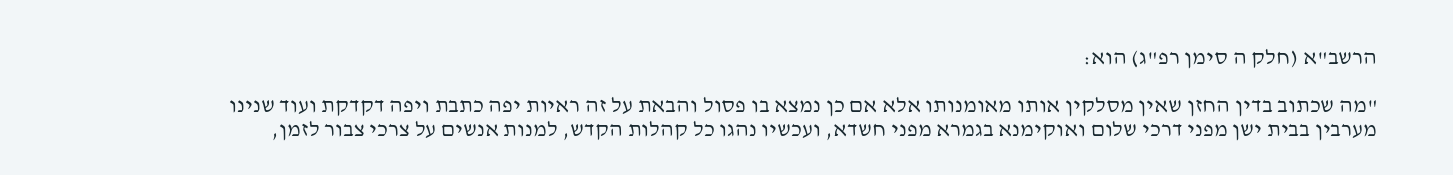הרשב"א (חלק ה סימן רפ"ג) הוא:

"מה שכתוב בדין החזן שאין מסלקין אותו מאומנותו אלא אם כן נמצא בו פסול והבאת על זה ראיות יפה כתבת ויפה דקדקת ועוד שנינו מערבין בבית ישן מפני דרכי שלום ואוקימנא בגמרא מפני חשדא, ועכשיו נהגו כל קהלות הקדש, למנות אנשים על צרכי צבור לזמן,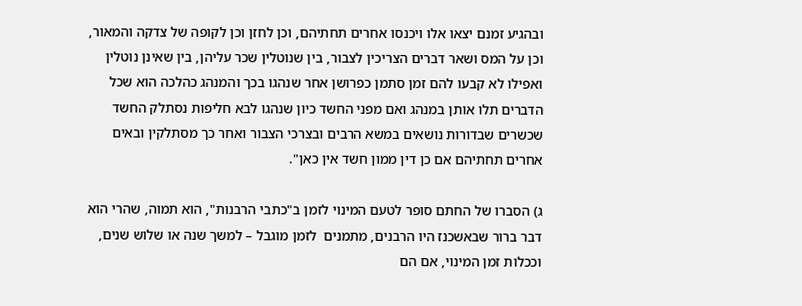ובהגיע זמנם יצאו אלו ויכנסו אחרים תחתיהם, וכן לחזן וכן לקופה של צדקה והמאור, וכן על המס ושאר דברים הצריכין לצבור, בין שנוטלין שכר עליהן, בין שאינן נוטלין ואפילו לא קבעו להם זמן סתמן כפרושן אחר שנהגו בכך והמנהג כהלכה הוא שכל הדברים תלו אותן במנהג ואם מפני החשד כיון שנהגו לבא חליפות נסתלק החשד שכשרים שבדורות נושאים במשא הרבים ובצרכי הצבור ואחר כך מסתלקין ובאים אחרים תחתיהם אם כן דין ממון חשד אין כאן".

ג) הסברו של החתם סופר לטעם המינוי לזמן ב"כתבי הרבנות", הוא תמוה, שהרי הוא דבר ברור שבאשכנז היו הרבנים, מתמנים  לזמן מוגבל – למשך שנה או שלוש שנים, וככלות זמן המינוי, אם הם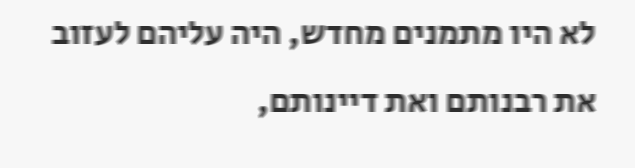לא היו מתמנים מחדש, היה עליהם לעזוב את רבנותם ואת דיינותם,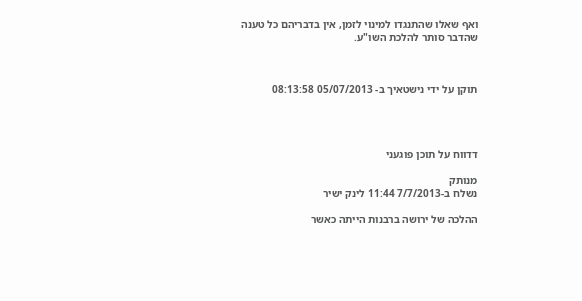ואף שאלו שהתנגדו למינוי לזמן, אין בדבריהם כל טענה שהדבר סותר להלכת השו"ע.



תוקן על ידי נישטאיך ב- 05/07/2013 08:13:58




דדווח על תוכן פוגעני

מנותק
נשלח ב-7/7/2013 11:44 לינק ישיר

ההלכה של ירושה ברבנות הייתה כאשר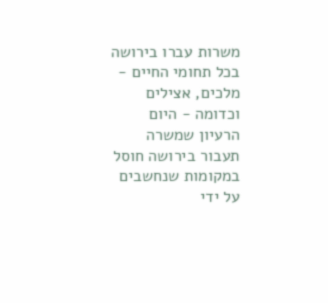משרות עברו בירושה בכל תחומי החיים - מלכים, אצילים וכדומה - היום הרעיון שמשרה תעבור בירושה חוסל במקומות שנחשבים על ידי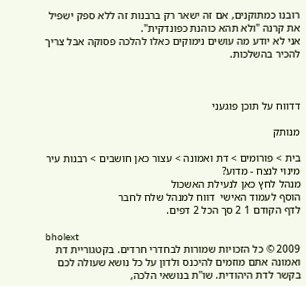רובנו כמתוקנים, אם זה ישאר רק ברבנות זה ללא ספק ישפיל את קרנה "ולא תהא כוהנת כפונדקית".
אני לא יודע מה עושים נימוקים כאלו להלכה פסוקה אבל צריך להכיר בהשלכות.



דדווח על תוכן פוגעני

מנותק

בית > פורומים > דת ואמונה > עצור כאן חושבים > רבנות עיר מינוי לנצח - מדוע?
מנהל לחץ כאן לנעילת האשכול
הוסף לעמוד האישי  דווח למנהל שלח לחבר
לדף הקודם 1 2 סך הכל 2 דפים.

bholext
2009 © כל הזכויות שמורות לבחדרי חרדים. בקטגוריית דת ואמונה אתם מוזמים להיכנס ולדון על כל נושא שעולה לכם בקשר לדת היהודית. שו''ת בנושאי הלכה,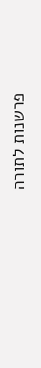פרשנות לתורה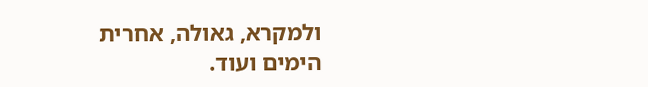ולמקרא, גאולה, אחרית הימים ועוד.